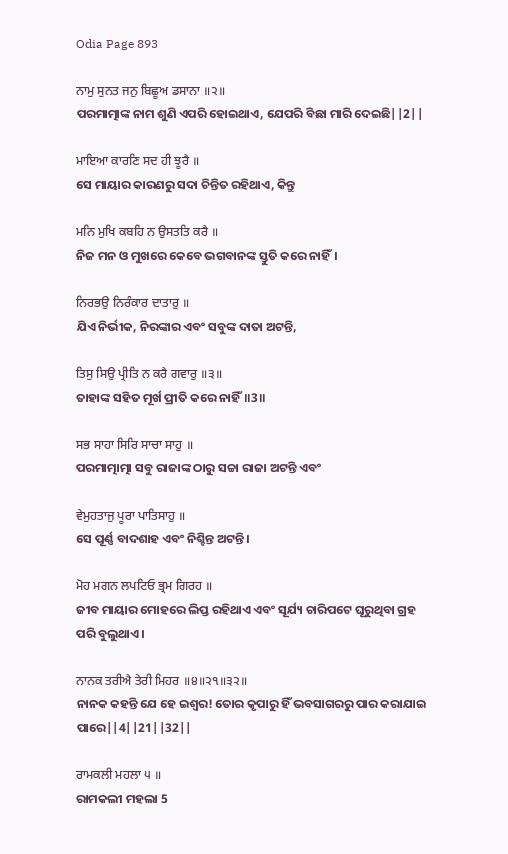Odia Page 893

ਨਾਮੁ ਸੁਨਤ ਜਨੁ ਬਿਛੂਅ ਡਸਾਨਾ ॥੨॥
ପରମାତ୍ମାଙ୍କ ନାମ ଶୁଣି ଏପରି ହୋଇଥାଏ, ଯେପରି ବିଛା ମାରି ଦେଇଛି||2||

ਮਾਇਆ ਕਾਰਣਿ ਸਦ ਹੀ ਝੂਰੈ ॥
ସେ ମାୟାର କାରଣରୁ ସଦା ଚିନ୍ତିତ ରହିଥାଏ, କିନ୍ତୁ

ਮਨਿ ਮੁਖਿ ਕਬਹਿ ਨ ਉਸਤਤਿ ਕਰੈ ॥
ନିଜ ମନ ଓ ମୁଖରେ କେବେ ଭଗବାନଙ୍କ ସ୍ତୁତି କରେ ନାହିଁ।

ਨਿਰਭਉ ਨਿਰੰਕਾਰ ਦਾਤਾਰੁ ॥
ଯିଏ ନିର୍ଭୀକ, ନିରଙ୍କାର ଏବଂ ସବୁଙ୍କ ଦାତା ଅଟନ୍ତି,

ਤਿਸੁ ਸਿਉ ਪ੍ਰੀਤਿ ਨ ਕਰੈ ਗਵਾਰੁ ॥੩॥
ତାହାଙ୍କ ସହିତ ମୂର୍ଖ ପ୍ରୀତି କରେ ନାହିଁ॥3॥

ਸਭ ਸਾਹਾ ਸਿਰਿ ਸਾਚਾ ਸਾਹੁ ॥
ପରମାତ୍ମାତ୍ମା ସବୁ ରାଜାଙ୍କ ଠାରୁ ସଚ୍ଚା ରାଜା ଅଟନ୍ତି ଏବଂ

ਵੇਮੁਹਤਾਜੁ ਪੂਰਾ ਪਾਤਿਸਾਹੁ ॥
ସେ ପୂର୍ଣ୍ଣ ବାଦଶାହ ଏବଂ ନିଶ୍ଚିନ୍ତ ଅଟନ୍ତି।

ਮੋਹ ਮਗਨ ਲਪਟਿਓ ਭ੍ਰਮ ਗਿਰਹ ॥
ଜୀବ ମାୟାର ମୋହରେ ଲିପ୍ତ ରହିଥାଏ ଏବଂ ସୂର୍ଯ୍ୟ ଚାରିପଟେ ଘୂରୁଥିବା ଗ୍ରହ ପରି ବୁଲୁଥାଏ।

ਨਾਨਕ ਤਰੀਐ ਤੇਰੀ ਮਿਹਰ ॥੪॥੨੧॥੩੨॥
ନାନକ କହନ୍ତି ଯେ ହେ ଇଶ୍ଵର! ତୋର କୃପାରୁ ହିଁ ଭବସାଗରରୁ ପାର କରାଯାଇ ପାରେ||4||21||32||

ਰਾਮਕਲੀ ਮਹਲਾ ੫ ॥
ରାମକଲୀ ମହଲା 5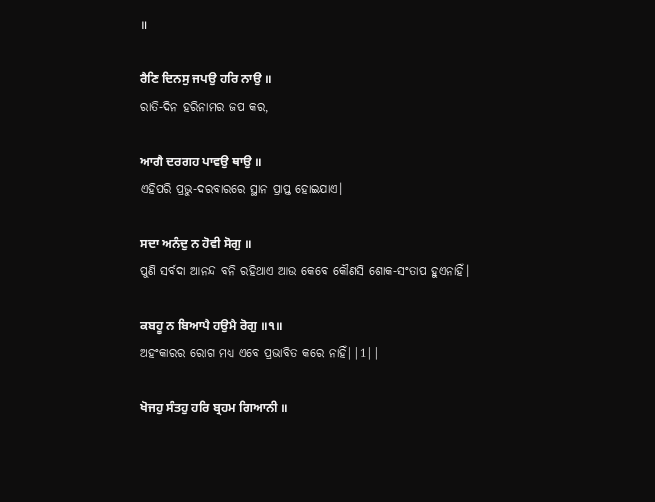॥

ਰੈਣਿ ਦਿਨਸੁ ਜਪਉ ਹਰਿ ਨਾਉ ॥
ରାତି-ଦିନ ହରିନାମର ଜପ କର,

ਆਗੈ ਦਰਗਹ ਪਾਵਉ ਥਾਉ ॥
ଏହିପରି ପ୍ରଭୁ-ଦରବାରରେ ସ୍ଥାନ ପ୍ରାପ୍ତ ହୋଇଯାଏ।

ਸਦਾ ਅਨੰਦੁ ਨ ਹੋਵੀ ਸੋਗੁ ॥
ପୁଣି ସର୍ବଦା ଆନନ୍ଦ ବନି ରହିଥାଏ ଆଉ କେବେ କୌଣସି ଶୋକ-ସଂତାପ ହୁଏନାହିଁ।

ਕਬਹੂ ਨ ਬਿਆਪੈ ਹਉਮੈ ਰੋਗੁ ॥੧॥
ଅହଂକାରର ରୋଗ ମଧ୍ୟ ଏବେ ପ୍ରଭାବିତ କରେ ନାହିଁ||1||

ਖੋਜਹੁ ਸੰਤਹੁ ਹਰਿ ਬ੍ਰਹਮ ਗਿਆਨੀ ॥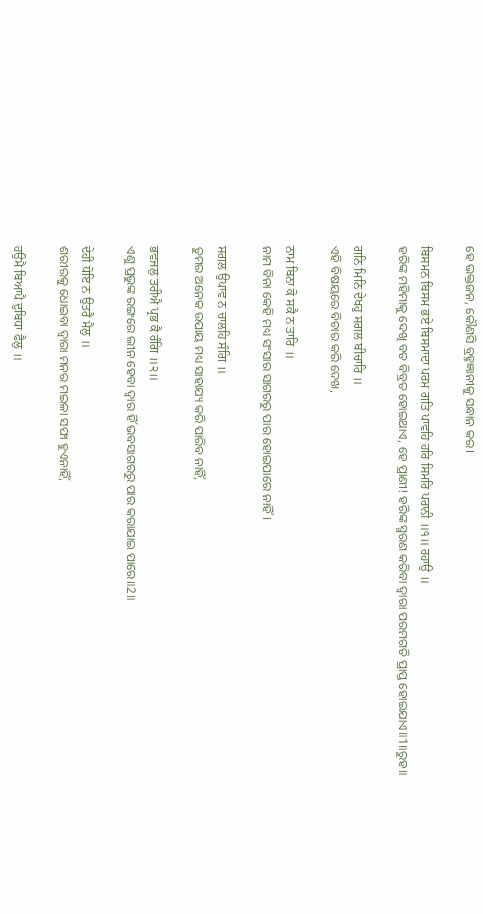ହେ ଭକ୍ତଜନ, କୌଣସି ବ୍ରହ୍ମଜ୍ଞାନୀକୁ ସନ୍ଧାନ କର।

ਬਿਸਮਨ ਬਿਸਮ ਭਏ ਬਿਸਮਾਦਾ ਪਰਮ ਗਤਿ ਪਾਵਹਿ ਹਰਿ ਸਿਮਰਿ ਪਰਾਨੀ ॥੧॥ ਰਹਾਉ ॥
ହରିଙ୍କ ମହିମାକୁ ଦେଖି ବଡ ବିବ୍ରତ ହୋଇଥାଏ, ହେ ପ୍ରାଣୀ! ହରିଙ୍କ ସ୍ମରଣ କରିବା ଦ୍ଵାରା ପରମଗତି ପ୍ରାପ୍ତ ହୋଇଯାଏ॥1॥ରୁହ॥

ਗਨਿ ਮਿਨਿ ਦੇਖਹੁ ਸਗਲ ਬੀਚਾਰਿ ॥
ଏହି ବିଷୟରେ ବିଚାର କରି ଦେଖ,

ਨਾਮ ਬਿਨਾ ਕੋ ਸਕੈ ਨ ਤਾਰਿ ॥
ନାମ ବିନା କେହି ମଧ୍ୟ ସଂସାର ସାଗରରୁ ପାର ହୋଇପାରେ ନାହିଁ।

ਸਗਲ ਉਪਾਵ ਨ ਚਾਲਹਿ ਸੰਗਿ ॥
ତୁମର ଅନେକ ଉପାୟ ମଧ୍ୟ ସାହାଯ୍ୟ କରି ପାରିବ ନାହିଁ,

ਭਵਜਲੁ ਤਰੀਐ ਪ੍ਰਭ ਕੈ ਰੰਗਿ ॥੨॥
ଏଣୁ ପ୍ରଭୁଙ୍କ ରଙ୍ଗରେ ଲୀନ ହେବା ଦ୍ଵାର ହିଁ ଭବସାଗରରୁ ପାର କରାଯାଇ ପାରେ॥2॥

ਦੇਹੀ ਧੋਇ ਨ ਉਤਰੈ ਮੈਲੁ ॥
ଶରୀରକୁ ଧୋଇବା ଦ୍ଵାରା ମନର ମଇଳା ସଫା ହୁଏନାହିଁ,

ਹਉਮੈ ਬਿਆਪੈ ਦੁਬਿਧਾ ਫੈਲੁ ॥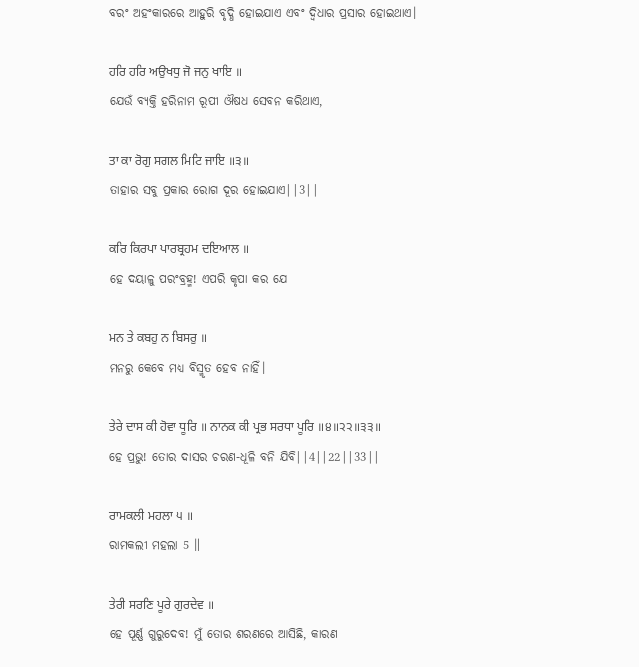ବରଂ ଅହଂକାରରେ ଆହୁରି ବୃଦ୍ଧି ହୋଇଯାଏ ଏବଂ ଦ୍ଵିଧାର ପ୍ରସାର ହୋଇଥାଏ।

ਹਰਿ ਹਰਿ ਅਉਖਧੁ ਜੋ ਜਨੁ ਖਾਇ ॥
ଯେଉଁ ବ୍ୟକ୍ତି ହରିନାମ ରୂପୀ ଔଷଧ ସେବନ କରିଥାଏ,

ਤਾ ਕਾ ਰੋਗੁ ਸਗਲ ਮਿਟਿ ਜਾਇ ॥੩॥
ତାହାର ସବୁ ପ୍ରକାର ରୋଗ ଦୂର ହୋଇଯାଏ||3||

ਕਰਿ ਕਿਰਪਾ ਪਾਰਬ੍ਰਹਮ ਦਇਆਲ ॥
ହେ ଦୟାଳୁ ପରଂବ୍ରହ୍ମ! ଏପରି କୃପା କର ଯେ

ਮਨ ਤੇ ਕਬਹੁ ਨ ਬਿਸਰੁ ॥
ମନରୁ କେବେ ମଧ୍ୟ ବିସ୍ମୃତ ହେବ ନାହିଁ।

ਤੇਰੇ ਦਾਸ ਕੀ ਹੋਵਾ ਧੂਰਿ ॥ ਨਾਨਕ ਕੀ ਪ੍ਰਭ ਸਰਧਾ ਪੂਰਿ ॥੪॥੨੨॥੩੩॥
ହେ ପ୍ରଭୁ! ତୋର ଦାସର ଚରଣ-ଧୂଳି ବନି ଯିବି||4||22||33||

ਰਾਮਕਲੀ ਮਹਲਾ ੫ ॥
ରାମକଲୀ ମହଲା 5 ॥

ਤੇਰੀ ਸਰਣਿ ਪੂਰੇ ਗੁਰਦੇਵ ॥
ହେ ପୂର୍ଣ୍ଣ ଗୁରୁଦେବ! ମୁଁ ତୋର ଶରଣରେ ଆସିଛି, କାରଣ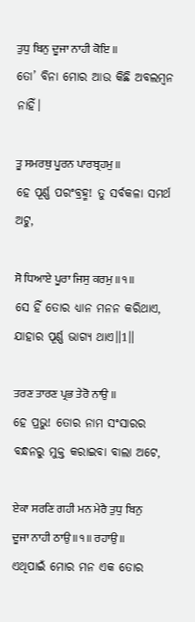ਤੁਧੁ ਬਿਨੁ ਦੂਜਾ ਨਾਹੀ ਕੋਇ ॥
ତୋ’ ବିନା ମୋର ଆଉ କିଛି ଅବଲମ୍ବନ ନାହିଁ।

ਤੂ ਸਮਰਥੁ ਪੂਰਨ ਪਾਰਬ੍ਰਹਮੁ ॥
ହେ ପୂର୍ଣ୍ଣ ପରଂବ୍ରହ୍ମ! ତୁ ସର୍ବକଳା ସମର୍ଥ ଅଟୁ,

ਸੋ ਧਿਆਏ ਪੂਰਾ ਜਿਸੁ ਕਰਮੁ ॥੧॥
ସେ ହିଁ ତୋର ଧ୍ୟାନ ମନନ କରିଥାଏ, ଯାହାର ପୂର୍ଣ୍ଣ ଭାଗ୍ୟ ଥାଏ॥1॥

ਤਰਣ ਤਾਰਣ ਪ੍ਰਭ ਤੇਰੋ ਨਾਉ ॥
ହେ ପ୍ରଭୁ! ତୋର ନାମ ସଂସାରର ବନ୍ଧନରୁ ମୁକ୍ତ କରାଇବା ବାଲା ଅଟେ,

ਏਕਾ ਸਰਣਿ ਗਹੀ ਮਨ ਮੇਰੈ ਤੁਧੁ ਬਿਨੁ ਦੂਜਾ ਨਾਹੀ ਠਾਉ ॥੧॥ ਰਹਾਉ ॥
ଏଥିପାଇଁ ମୋର ମନ ଏକ ତୋର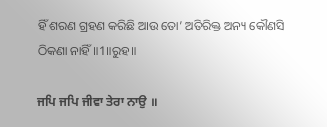ହିଁ ଶରଣ ଗ୍ରହଣ କରିଛି ଆଉ ତୋ’ ଅତିରିକ୍ତ ଅନ୍ୟ କୌଣସି ଠିକଣା ନାହିଁ॥1॥ରୁହ॥

ਜਪਿ ਜਪਿ ਜੀਵਾ ਤੇਰਾ ਨਾਉ ॥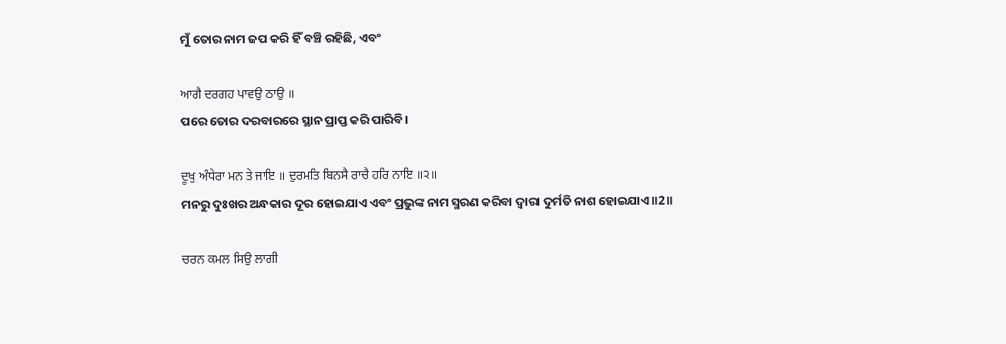ମୁଁ ତୋର ନାମ ଜପ କରି ହିଁ ବଞ୍ଚି ରହିଛି, ଏବଂ

ਆਗੈ ਦਰਗਹ ਪਾਵਉ ਠਾਉ ॥
ପରେ ତୋର ଦରବାରରେ ସ୍ଥାନ ପ୍ରାପ୍ତ କରି ପାରିବି।

ਦੂਖੁ ਅੰਧੇਰਾ ਮਨ ਤੇ ਜਾਇ ॥ ਦੁਰਮਤਿ ਬਿਨਸੈ ਰਾਚੈ ਹਰਿ ਨਾਇ ॥੨॥
ମନରୁ ଦୁଃଖର ଅନ୍ଧକାର ଦୂର ହୋଇଯାଏ ଏବଂ ପ୍ରଭୁଙ୍କ ନାମ ସ୍ମରଣ କରିବା ଦ୍ଵାରା ଦୁର୍ମତି ନାଶ ହୋଇଯାଏ॥2॥

ਚਰਨ ਕਮਲ ਸਿਉ ਲਾਗੀ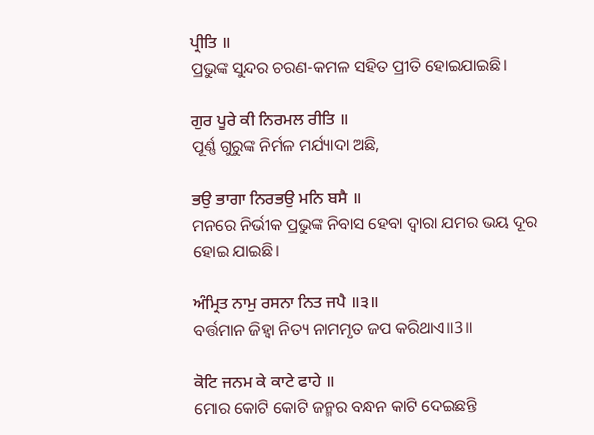ਪ੍ਰੀਤਿ ॥
ପ୍ରଭୁଙ୍କ ସୁନ୍ଦର ଚରଣ-କମଳ ସହିତ ପ୍ରୀତି ହୋଇଯାଇଛି।

ਗੁਰ ਪੂਰੇ ਕੀ ਨਿਰਮਲ ਰੀਤਿ ॥
ପୂର୍ଣ୍ଣ ଗୁରୁଙ୍କ ନିର୍ମଳ ମର୍ଯ୍ୟାଦା ଅଛି,

ਭਉ ਭਾਗਾ ਨਿਰਭਉ ਮਨਿ ਬਸੈ ॥
ମନରେ ନିର୍ଭୀକ ପ୍ରଭୁଙ୍କ ନିବାସ ହେବା ଦ୍ଵାରା ଯମର ଭୟ ଦୂର ହୋଇ ଯାଇଛି।

ਅੰਮ੍ਰਿਤ ਨਾਮੁ ਰਸਨਾ ਨਿਤ ਜਪੈ ॥੩॥
ବର୍ତ୍ତମାନ ଜିହ୍ଵା ନିତ୍ୟ ନାମମୃତ ଜପ କରିଥାଏ॥3॥

ਕੋਟਿ ਜਨਮ ਕੇ ਕਾਟੇ ਫਾਹੇ ॥
ମୋର କୋଟି କୋଟି ଜନ୍ମର ବନ୍ଧନ କାଟି ଦେଇଛନ୍ତି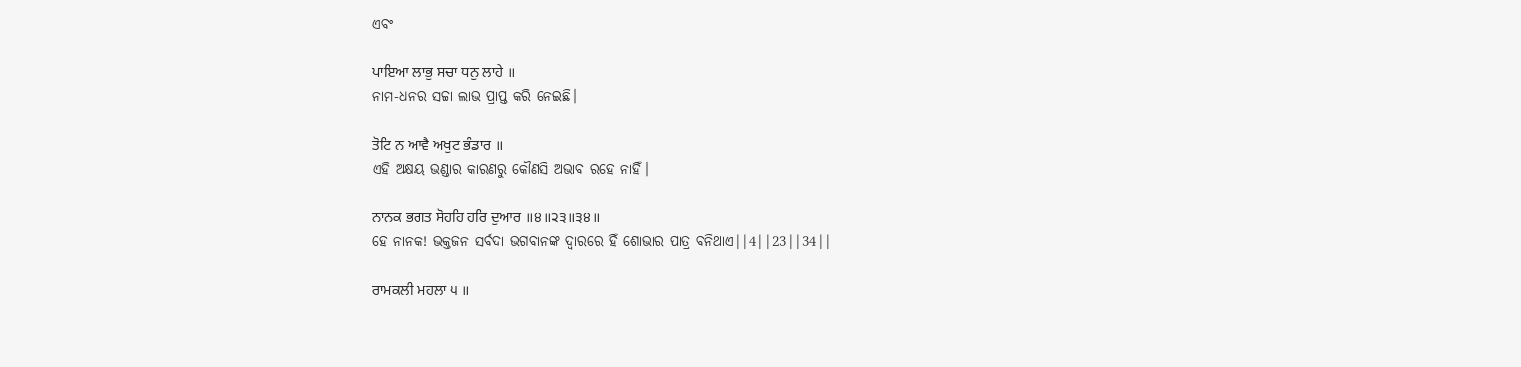ଏବଂ

ਪਾਇਆ ਲਾਭੁ ਸਚਾ ਧਨੁ ਲਾਹੇ ॥
ନାମ-ଧନର ସଚ୍ଚା ଲାଭ ପ୍ରାପ୍ତ କରି ନେଇଛି।

ਤੋਟਿ ਨ ਆਵੈ ਅਖੁਟ ਭੰਡਾਰ ॥
ଏହି ଅକ୍ଷୟ ଭଣ୍ଡାର କାରଣରୁ କୌଣସି ଅଭାବ ରହେ ନାହିଁ।

ਨਾਨਕ ਭਗਤ ਸੋਹਹਿ ਹਰਿ ਦੁਆਰ ॥੪॥੨੩॥੩੪॥
ହେ ନାନକ! ଭକ୍ତଜନ ସର୍ବଦା ଭଗବାନଙ୍କ ଦ୍ଵାରରେ ହିଁ ଶୋଭାର ପାତ୍ର ବନିଥାଏ||4||23||34||

ਰਾਮਕਲੀ ਮਹਲਾ ੫ ॥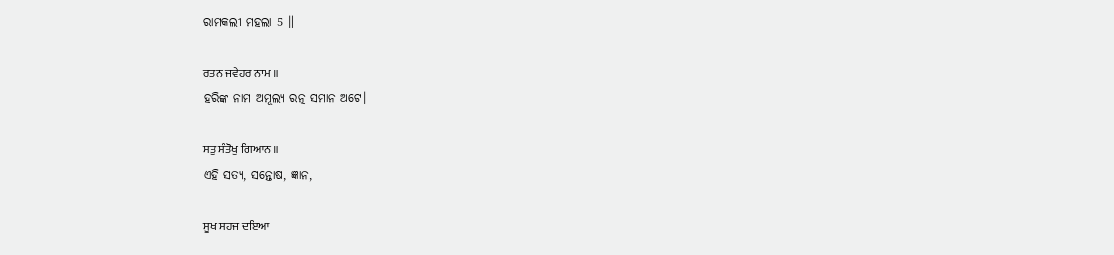ରାମକଲୀ ମହଲା 5 ॥

ਰਤਨ ਜਵੇਹਰ ਨਾਮ ॥
ହରିଙ୍କ ନାମ ଅମୂଲ୍ୟ ରତ୍ନ ସମାନ ଅଟେ।

ਸਤੁ ਸੰਤੋਖੁ ਗਿਆਨ ॥
ଏହି ସତ୍ୟ, ସନ୍ତୋଷ, ଜ୍ଞାନ,

ਸੂਖ ਸਹਜ ਦਇਆ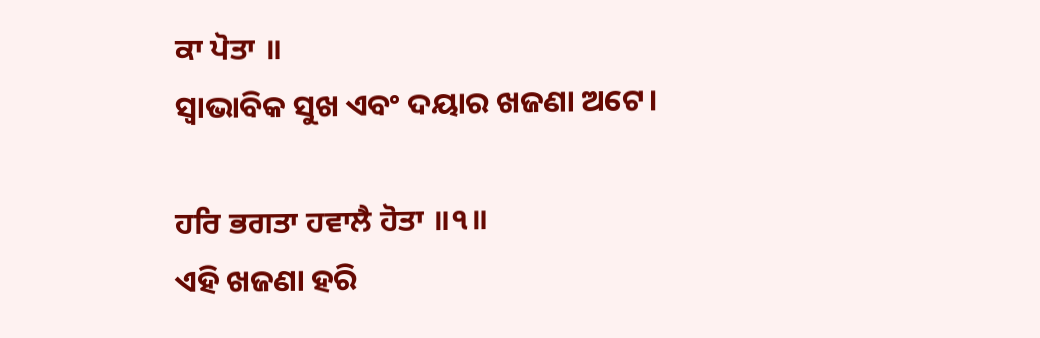ਕਾ ਪੋਤਾ ॥
ସ୍ଵାଭାବିକ ସୁଖ ଏବଂ ଦୟାର ଖଜଣା ଅଟେ।

ਹਰਿ ਭਗਤਾ ਹਵਾਲੈ ਹੋਤਾ ॥੧॥
ଏହି ଖଜଣା ହରି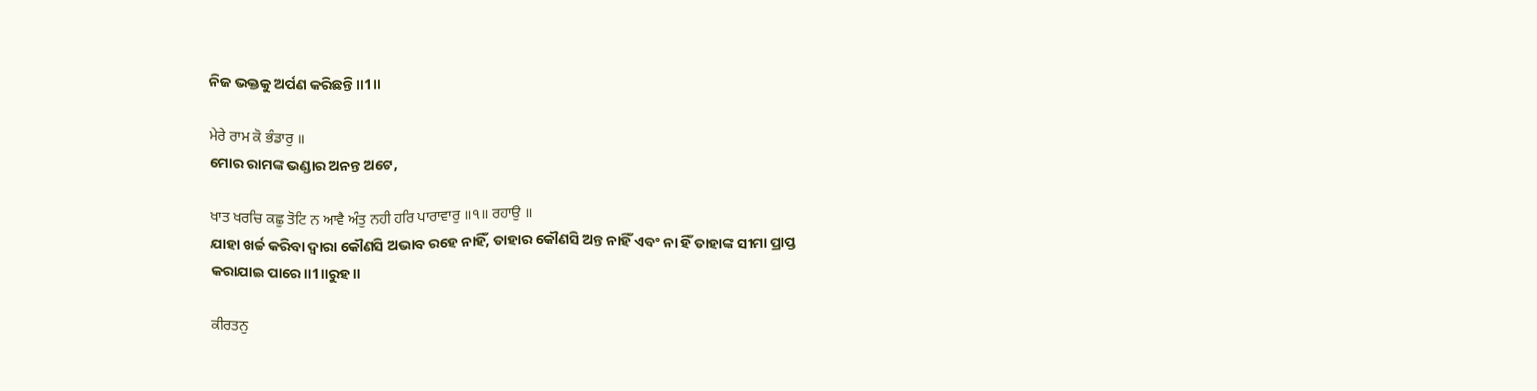ନିଜ ଭକ୍ତକୁ ଅର୍ପଣ କରିଛନ୍ତି॥1॥

ਮੇਰੇ ਰਾਮ ਕੋ ਭੰਡਾਰੁ ॥
ମୋର ରାମଙ୍କ ଭଣ୍ଡାର ଅନନ୍ତ ଅଟେ,

ਖਾਤ ਖਰਚਿ ਕਛੁ ਤੋਟਿ ਨ ਆਵੈ ਅੰਤੁ ਨਹੀ ਹਰਿ ਪਾਰਾਵਾਰੁ ॥੧॥ ਰਹਾਉ ॥
ଯାହା ଖର୍ଚ୍ଚ କରିବା ଦ୍ଵାରା କୌଣସି ଅଭାବ ରହେ ନାହିଁ, ତାହାର କୌଣସି ଅନ୍ତ ନାହିଁ ଏବଂ ନା ହିଁ ତାହାଙ୍କ ସୀମା ପ୍ରାପ୍ତ କରାଯାଇ ପାରେ॥1॥ରୁହ॥

ਕੀਰਤਨੁ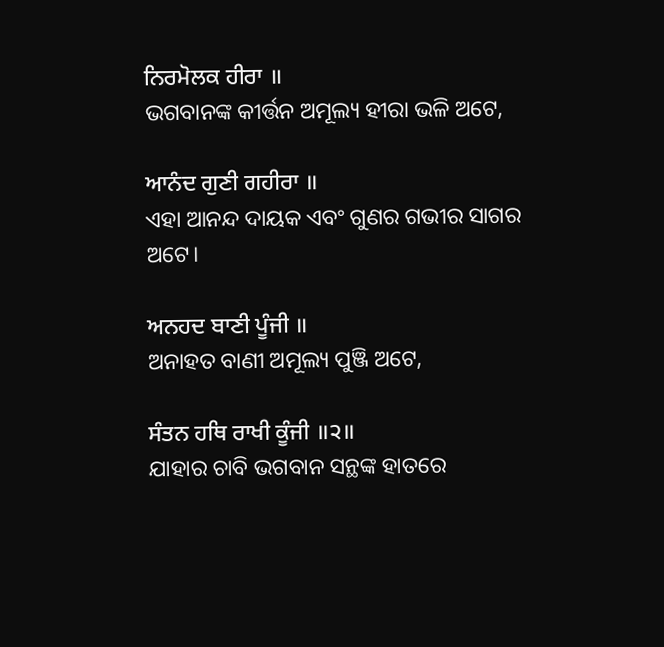ਨਿਰਮੋਲਕ ਹੀਰਾ ॥
ଭଗବାନଙ୍କ କୀର୍ତ୍ତନ ଅମୂଲ୍ୟ ହୀରା ଭଳି ଅଟେ,

ਆਨੰਦ ਗੁਣੀ ਗਹੀਰਾ ॥
ଏହା ଆନନ୍ଦ ଦାୟକ ଏବଂ ଗୁଣର ଗଭୀର ସାଗର ଅଟେ।

ਅਨਹਦ ਬਾਣੀ ਪੂੰਜੀ ॥
ଅନାହତ ବାଣୀ ଅମୂଲ୍ୟ ପୁଞ୍ଜି ଅଟେ,

ਸੰਤਨ ਹਥਿ ਰਾਖੀ ਕੂੰਜੀ ॥੨॥
ଯାହାର ଚାବି ଭଗବାନ ସନ୍ଥଙ୍କ ହାତରେ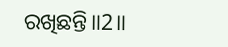ରଖିଛନ୍ତି॥2॥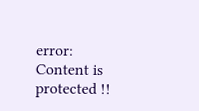error: Content is protected !!